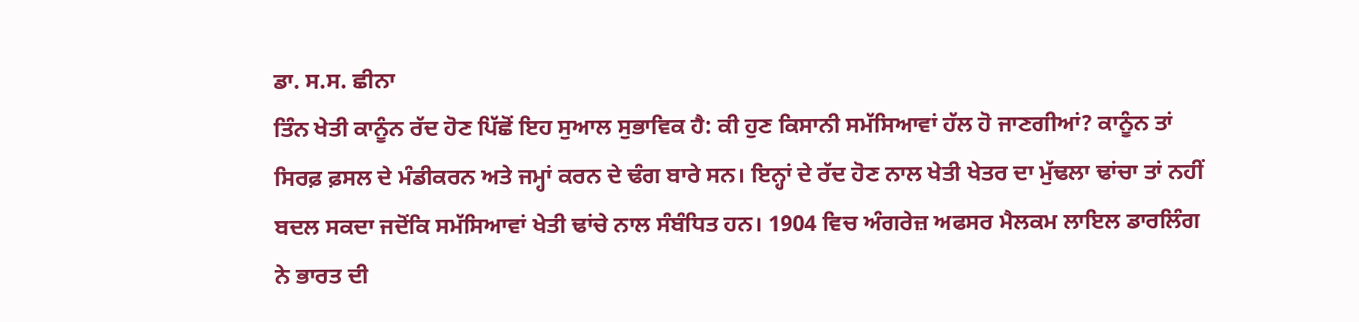ਡਾ. ਸ.ਸ. ਛੀਨਾ
ਤਿੰਨ ਖੇਤੀ ਕਾਨੂੰਨ ਰੱਦ ਹੋਣ ਪਿੱਛੋਂ ਇਹ ਸੁਆਲ ਸੁਭਾਵਿਕ ਹੈ: ਕੀ ਹੁਣ ਕਿਸਾਨੀ ਸਮੱਸਿਆਵਾਂ ਹੱਲ ਹੋ ਜਾਣਗੀਆਂ? ਕਾਨੂੰਨ ਤਾਂ ਸਿਰਫ਼ ਫ਼ਸਲ ਦੇ ਮੰਡੀਕਰਨ ਅਤੇ ਜਮ੍ਹਾਂ ਕਰਨ ਦੇ ਢੰਗ ਬਾਰੇ ਸਨ। ਇਨ੍ਹਾਂ ਦੇ ਰੱਦ ਹੋਣ ਨਾਲ ਖੇਤੀ ਖੇਤਰ ਦਾ ਮੁੱਢਲਾ ਢਾਂਚਾ ਤਾਂ ਨਹੀਂ ਬਦਲ ਸਕਦਾ ਜਦੋਂਕਿ ਸਮੱਸਿਆਵਾਂ ਖੇਤੀ ਢਾਂਚੇ ਨਾਲ ਸੰਬੰਧਿਤ ਹਨ। 1904 ਵਿਚ ਅੰਗਰੇਜ਼ ਅਫਸਰ ਮੈਲਕਮ ਲਾਇਲ ਡਾਰਲਿੰਗ ਨੇ ਭਾਰਤ ਦੀ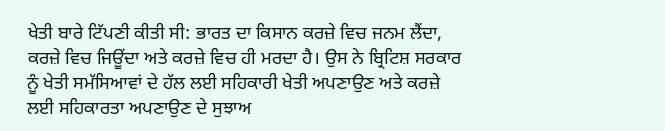ਖੇਤੀ ਬਾਰੇ ਟਿੱਪਣੀ ਕੀਤੀ ਸੀ: ਭਾਰਤ ਦਾ ਕਿਸਾਨ ਕਰਜ਼ੇ ਵਿਚ ਜਨਮ ਲੈਂਦਾ, ਕਰਜ਼ੇ ਵਿਚ ਜਿਊਂਦਾ ਅਤੇ ਕਰਜ਼ੇ ਵਿਚ ਹੀ ਮਰਦਾ ਹੈ। ਉਸ ਨੇ ਬ੍ਰਿਟਿਸ਼ ਸਰਕਾਰ ਨੂੰ ਖੇਤੀ ਸਮੱਸਿਆਵਾਂ ਦੇ ਹੱਲ ਲਈ ਸਹਿਕਾਰੀ ਖੇਤੀ ਅਪਣਾਉਣ ਅਤੇ ਕਰਜ਼ੇ ਲਈ ਸਹਿਕਾਰਤਾ ਅਪਣਾਉਣ ਦੇ ਸੁਝਾਅ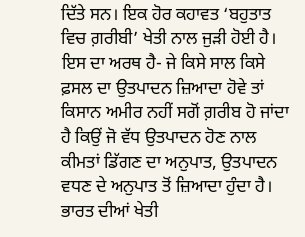ਦਿੱਤੇ ਸਨ। ਇਕ ਹੋਰ ਕਹਾਵਤ ‘ਬਹੁਤਾਤ ਵਿਚ ਗ਼ਰੀਬੀ’ ਖੇਤੀ ਨਾਲ ਜੁੜੀ ਹੋਈ ਹੈ। ਇਸ ਦਾ ਅਰਥ ਹੈ- ਜੇ ਕਿਸੇ ਸਾਲ ਕਿਸੇ ਫ਼ਸਲ ਦਾ ਉਤਪਾਦਨ ਜ਼ਿਆਦਾ ਹੋਵੇ ਤਾਂ ਕਿਸਾਨ ਅਮੀਰ ਨਹੀਂ ਸਗੋਂ ਗ਼ਰੀਬ ਹੋ ਜਾਂਦਾ ਹੈ ਕਿਉਂ ਜੋ ਵੱਧ ਉਤਪਾਦਨ ਹੋਣ ਨਾਲ ਕੀਮਤਾਂ ਡਿੱਗਣ ਦਾ ਅਨੁਪਾਤ, ਉਤਪਾਦਨ ਵਧਣ ਦੇ ਅਨੁਪਾਤ ਤੋਂ ਜ਼ਿਆਦਾ ਹੁੰਦਾ ਹੈ।
ਭਾਰਤ ਦੀਆਂ ਖੇਤੀ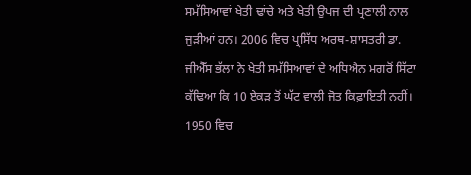ਸਮੱਸਿਆਵਾਂ ਖੇਤੀ ਢਾਂਚੇ ਅਤੇ ਖੇਤੀ ਉਪਜ ਦੀ ਪ੍ਰਣਾਲੀ ਨਾਲ ਜੁੜੀਆਂ ਹਨ। 2006 ਵਿਚ ਪ੍ਰਸਿੱਧ ਅਰਥ-ਸ਼ਾਸਤਰੀ ਡਾ. ਜੀਐੱਸ ਭੱਲਾ ਨੇ ਖੇਤੀ ਸਮੱਸਿਆਵਾਂ ਦੇ ਅਧਿਐਨ ਮਗਰੋਂ ਸਿੱਟਾ ਕੱਢਿਆ ਕਿ 10 ਏਕੜ ਤੋਂ ਘੱਟ ਵਾਲੀ ਜੋਤ ਕਿਫ਼ਾਇਤੀ ਨਹੀਂ। 1950 ਵਿਚ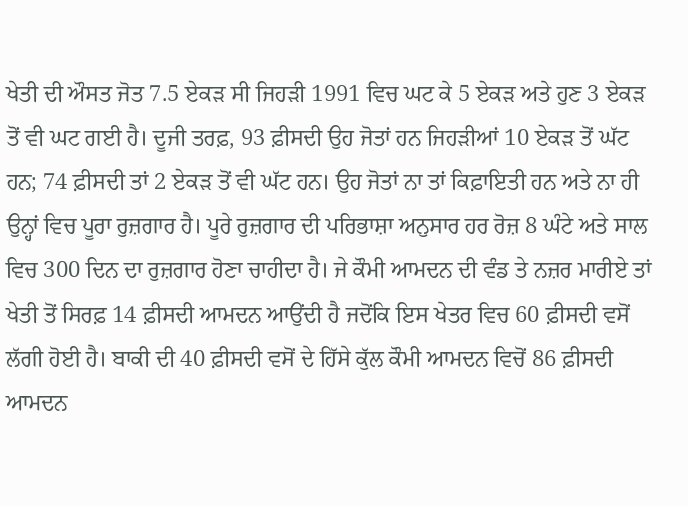ਖੇਤੀ ਦੀ ਔਸਤ ਜੋਤ 7.5 ਏਕੜ ਸੀ ਜਿਹੜੀ 1991 ਵਿਚ ਘਟ ਕੇ 5 ਏਕੜ ਅਤੇ ਹੁਣ 3 ਏਕੜ ਤੋਂ ਵੀ ਘਟ ਗਈ ਹੈ। ਦੂਜੀ ਤਰਫ਼, 93 ਫ਼ੀਸਦੀ ਉਹ ਜੋਤਾਂ ਹਨ ਜਿਹੜੀਆਂ 10 ਏਕੜ ਤੋਂ ਘੱਟ ਹਨ; 74 ਫ਼ੀਸਦੀ ਤਾਂ 2 ਏਕੜ ਤੋਂ ਵੀ ਘੱਟ ਹਨ। ਉਹ ਜੋਤਾਂ ਨਾ ਤਾਂ ਕਿਫ਼ਾਇਤੀ ਹਨ ਅਤੇ ਨਾ ਹੀ ਉਨ੍ਹਾਂ ਵਿਚ ਪੂਰਾ ਰੁਜ਼ਗਾਰ ਹੈ। ਪੂਰੇ ਰੁਜ਼ਗਾਰ ਦੀ ਪਰਿਭਾਸ਼ਾ ਅਨੁਸਾਰ ਹਰ ਰੋਜ਼ 8 ਘੰਟੇ ਅਤੇ ਸਾਲ ਵਿਚ 300 ਦਿਨ ਦਾ ਰੁਜ਼ਗਾਰ ਹੋਣਾ ਚਾਹੀਦਾ ਹੈ। ਜੇ ਕੌਮੀ ਆਮਦਨ ਦੀ ਵੰਡ ਤੇ ਨਜ਼ਰ ਮਾਰੀਏ ਤਾਂ ਖੇਤੀ ਤੋਂ ਸਿਰਫ਼ 14 ਫ਼ੀਸਦੀ ਆਮਦਨ ਆਉਂਦੀ ਹੈ ਜਦੋਂਕਿ ਇਸ ਖੇਤਰ ਵਿਚ 60 ਫ਼ੀਸਦੀ ਵਸੋਂ ਲੱਗੀ ਹੋਈ ਹੈ। ਬਾਕੀ ਦੀ 40 ਫ਼ੀਸਦੀ ਵਸੋਂ ਦੇ ਹਿੱਸੇ ਕੁੱਲ ਕੌਮੀ ਆਮਦਨ ਵਿਚੋਂ 86 ਫ਼ੀਸਦੀ ਆਮਦਨ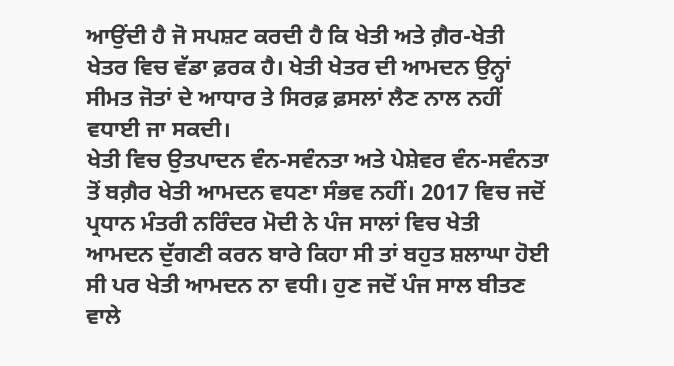ਆਉਂਦੀ ਹੈ ਜੋ ਸਪਸ਼ਟ ਕਰਦੀ ਹੈ ਕਿ ਖੇਤੀ ਅਤੇ ਗ਼ੈਰ-ਖੇਤੀ ਖੇਤਰ ਵਿਚ ਵੱਡਾ ਫ਼ਰਕ ਹੈ। ਖੇਤੀ ਖੇਤਰ ਦੀ ਆਮਦਨ ਉਨ੍ਹਾਂ ਸੀਮਤ ਜੋਤਾਂ ਦੇ ਆਧਾਰ ਤੇ ਸਿਰਫ਼ ਫ਼ਸਲਾਂ ਲੈਣ ਨਾਲ ਨਹੀਂ ਵਧਾਈ ਜਾ ਸਕਦੀ।
ਖੇਤੀ ਵਿਚ ਉਤਪਾਦਨ ਵੰਨ-ਸਵੰਨਤਾ ਅਤੇ ਪੇਸ਼ੇਵਰ ਵੰਨ-ਸਵੰਨਤਾ ਤੋਂ ਬਗ਼ੈਰ ਖੇਤੀ ਆਮਦਨ ਵਧਣਾ ਸੰਭਵ ਨਹੀਂ। 2017 ਵਿਚ ਜਦੋਂ ਪ੍ਰਧਾਨ ਮੰਤਰੀ ਨਰਿੰਦਰ ਮੋਦੀ ਨੇ ਪੰਜ ਸਾਲਾਂ ਵਿਚ ਖੇਤੀ ਆਮਦਨ ਦੁੱਗਣੀ ਕਰਨ ਬਾਰੇ ਕਿਹਾ ਸੀ ਤਾਂ ਬਹੁਤ ਸ਼ਲਾਘਾ ਹੋਈ ਸੀ ਪਰ ਖੇਤੀ ਆਮਦਨ ਨਾ ਵਧੀ। ਹੁਣ ਜਦੋਂ ਪੰਜ ਸਾਲ ਬੀਤਣ ਵਾਲੇ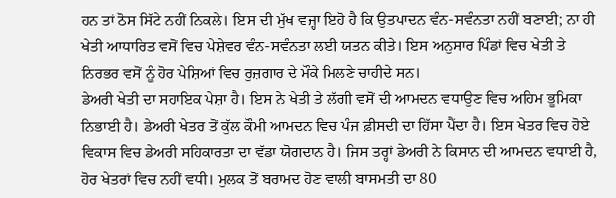ਹਨ ਤਾਂ ਠੋਸ ਸਿੱਟੇ ਨਹੀਂ ਨਿਕਲੇ। ਇਸ ਦੀ ਮੁੱਖ ਵਜ੍ਹਾ ਇਹੋ ਹੈ ਕਿ ਉਤਪਾਦਨ ਵੰਨ-ਸਵੰਨਤਾ ਨਹੀਂ ਬਣਾਈ; ਨਾ ਹੀ ਖੇਤੀ ਆਧਾਰਿਤ ਵਸੋਂ ਵਿਚ ਪੇਸ਼ੇਵਰ ਵੰਨ-ਸਵੰਨਤਾ ਲਈ ਯਤਨ ਕੀਤੇ। ਇਸ ਅਨੁਸਾਰ ਪਿੰਡਾਂ ਵਿਚ ਖੇਤੀ ਤੇ ਨਿਰਭਰ ਵਸੋਂ ਨੂੰ ਹੋਰ ਪੇਸ਼ਿਆਂ ਵਿਚ ਰੁਜ਼ਗਾਰ ਦੇ ਮੌਕੇ ਮਿਲਣੇ ਚਾਹੀਦੇ ਸਨ।
ਡੇਅਰੀ ਖੇਤੀ ਦਾ ਸਹਾਇਕ ਪੇਸ਼ਾ ਹੈ। ਇਸ ਨੇ ਖੇਤੀ ਤੇ ਲੱਗੀ ਵਸੋਂ ਦੀ ਆਮਦਨ ਵਧਾਉਣ ਵਿਚ ਅਹਿਮ ਭੂਮਿਕਾ ਨਿਭਾਈ ਹੈ। ਡੇਅਰੀ ਖੇਤਰ ਤੋਂ ਕੁੱਲ ਕੌਮੀ ਆਮਦਨ ਵਿਚ ਪੰਜ ਫ਼ੀਸਦੀ ਦਾ ਹਿੱਸਾ ਪੈਂਦਾ ਹੈ। ਇਸ ਖੇਤਰ ਵਿਚ ਹੋਏ ਵਿਕਾਸ ਵਿਚ ਡੇਅਰੀ ਸਹਿਕਾਰਤਾ ਦਾ ਵੱਡਾ ਯੋਗਦਾਨ ਹੈ। ਜਿਸ ਤਰ੍ਹਾਂ ਡੇਅਰੀ ਨੇ ਕਿਸਾਨ ਦੀ ਆਮਦਨ ਵਧਾਈ ਹੈ, ਹੋਰ ਖੇਤਰਾਂ ਵਿਚ ਨਹੀਂ ਵਧੀ। ਮੁਲਕ ਤੋਂ ਬਰਾਮਦ ਹੋਣ ਵਾਲੀ ਬਾਸਮਤੀ ਦਾ 80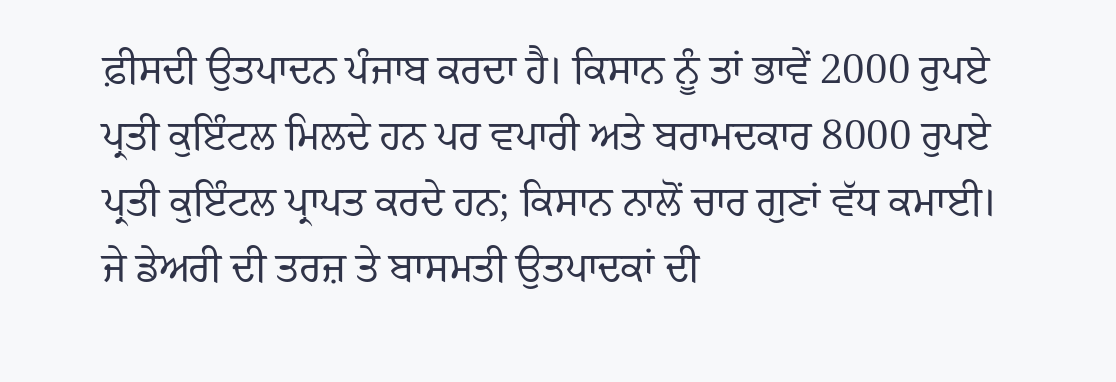ਫ਼ੀਸਦੀ ਉਤਪਾਦਨ ਪੰਜਾਬ ਕਰਦਾ ਹੈ। ਕਿਸਾਨ ਨੂੰ ਤਾਂ ਭਾਵੇਂ 2000 ਰੁਪਏ ਪ੍ਰਤੀ ਕੁਇੰਟਲ ਮਿਲਦੇ ਹਨ ਪਰ ਵਪਾਰੀ ਅਤੇ ਬਰਾਮਦਕਾਰ 8000 ਰੁਪਏ ਪ੍ਰਤੀ ਕੁਇੰਟਲ ਪ੍ਰਾਪਤ ਕਰਦੇ ਹਨ; ਕਿਸਾਨ ਨਾਲੋਂ ਚਾਰ ਗੁਣਾਂ ਵੱਧ ਕਮਾਈ। ਜੇ ਡੇਅਰੀ ਦੀ ਤਰਜ਼ ਤੇ ਬਾਸਮਤੀ ਉਤਪਾਦਕਾਂ ਦੀ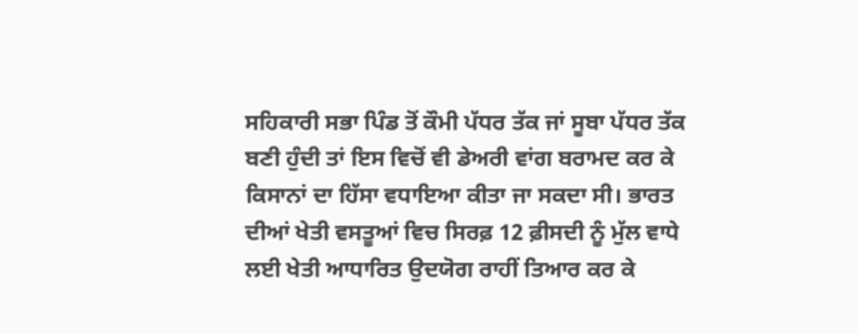ਸਹਿਕਾਰੀ ਸਭਾ ਪਿੰਡ ਤੋਂ ਕੌਮੀ ਪੱਧਰ ਤੱਕ ਜਾਂ ਸੂਬਾ ਪੱਧਰ ਤੱਕ ਬਣੀ ਹੁੰਦੀ ਤਾਂ ਇਸ ਵਿਚੋਂ ਵੀ ਡੇਅਰੀ ਵਾਂਗ ਬਰਾਮਦ ਕਰ ਕੇ ਕਿਸਾਨਾਂ ਦਾ ਹਿੱਸਾ ਵਧਾਇਆ ਕੀਤਾ ਜਾ ਸਕਦਾ ਸੀ। ਭਾਰਤ ਦੀਆਂ ਖੇਤੀ ਵਸਤੂਆਂ ਵਿਚ ਸਿਰਫ਼ 12 ਫ਼ੀਸਦੀ ਨੂੰ ਮੁੱਲ ਵਾਧੇ ਲਈ ਖੇਤੀ ਆਧਾਰਿਤ ਉਦਯੋਗ ਰਾਹੀਂ ਤਿਆਰ ਕਰ ਕੇ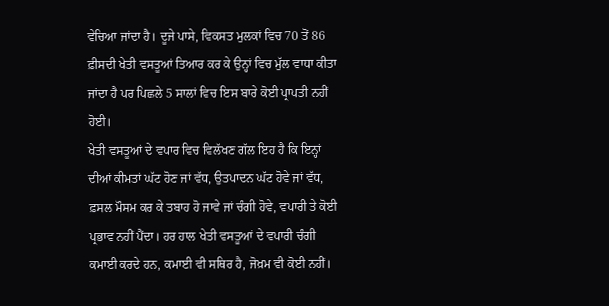ਵੇਚਿਆ ਜਾਂਦਾ ਹੈ। ਦੂਜੇ ਪਾਸੇ, ਵਿਕਸਤ ਮੁਲਕਾਂ ਵਿਚ 70 ਤੋਂ 86 ਫ਼ੀਸਦੀ ਖੇਤੀ ਵਸਤੂਆਂ ਤਿਆਰ ਕਰ ਕੇ ਉਨ੍ਹਾਂ ਵਿਚ ਮੁੱਲ ਵਾਧਾ ਕੀਤਾ ਜਾਂਦਾ ਹੈ ਪਰ ਪਿਛਲੇ 5 ਸਾਲਾਂ ਵਿਚ ਇਸ ਬਾਰੇ ਕੋਈ ਪ੍ਰਾਪਤੀ ਨਹੀਂ ਹੋਈ।
ਖੇਤੀ ਵਸਤੂਆਂ ਦੇ ਵਪਾਰ ਵਿਚ ਵਿਲੱਖਣ ਗੱਲ ਇਹ ਹੈ ਕਿ ਇਨ੍ਹਾਂ ਦੀਆਂ ਕੀਮਤਾਂ ਘੱਟ ਹੋਣ ਜਾਂ ਵੱਧ, ਉਤਪਾਦਨ ਘੱਟ ਹੋਵੇ ਜਾਂ ਵੱਧ, ਫ਼ਸਲ ਮੌਸਮ ਕਰ ਕੇ ਤਬਾਹ ਹੋ ਜਾਵੇ ਜਾਂ ਚੰਗੀ ਹੋਵੇ, ਵਪਾਰੀ ਤੇ ਕੋਈ ਪ੍ਰਭਾਵ ਨਹੀਂ ਪੈਂਦਾ। ਹਰ ਹਾਲ ਖੇਤੀ ਵਸਤੂਆਂ ਦੇ ਵਪਾਰੀ ਚੰਗੀ ਕਮਾਈ ਕਰਦੇ ਹਨ, ਕਮਾਈ ਵੀ ਸਥਿਰ ਹੈ, ਜੋਖ਼ਮ ਵੀ ਕੋਈ ਨਹੀਂ।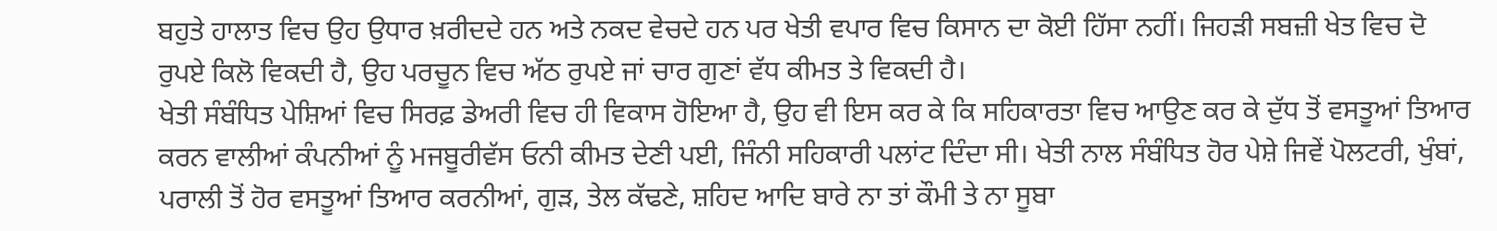ਬਹੁਤੇ ਹਾਲਾਤ ਵਿਚ ਉਹ ਉਧਾਰ ਖ਼ਰੀਦਦੇ ਹਨ ਅਤੇ ਨਕਦ ਵੇਚਦੇ ਹਨ ਪਰ ਖੇਤੀ ਵਪਾਰ ਵਿਚ ਕਿਸਾਨ ਦਾ ਕੋਈ ਹਿੱਸਾ ਨਹੀਂ। ਜਿਹੜੀ ਸਬਜ਼ੀ ਖੇਤ ਵਿਚ ਦੋ ਰੁਪਏ ਕਿਲੋ ਵਿਕਦੀ ਹੈ, ਉਹ ਪਰਚੂਨ ਵਿਚ ਅੱਠ ਰੁਪਏ ਜਾਂ ਚਾਰ ਗੁਣਾਂ ਵੱਧ ਕੀਮਤ ਤੇ ਵਿਕਦੀ ਹੈ।
ਖੇਤੀ ਸੰਬੰਧਿਤ ਪੇਸ਼ਿਆਂ ਵਿਚ ਸਿਰਫ਼ ਡੇਅਰੀ ਵਿਚ ਹੀ ਵਿਕਾਸ ਹੋਇਆ ਹੈ, ਉਹ ਵੀ ਇਸ ਕਰ ਕੇ ਕਿ ਸਹਿਕਾਰਤਾ ਵਿਚ ਆਉਣ ਕਰ ਕੇ ਦੁੱਧ ਤੋਂ ਵਸਤੂਆਂ ਤਿਆਰ ਕਰਨ ਵਾਲੀਆਂ ਕੰਪਨੀਆਂ ਨੂੰ ਮਜਬੂਰੀਵੱਸ ਓਨੀ ਕੀਮਤ ਦੇਣੀ ਪਈ, ਜਿੰਨੀ ਸਹਿਕਾਰੀ ਪਲਾਂਟ ਦਿੰਦਾ ਸੀ। ਖੇਤੀ ਨਾਲ ਸੰਬੰਧਿਤ ਹੋਰ ਪੇਸ਼ੇ ਜਿਵੇਂ ਪੋਲਟਰੀ, ਖੁੰਬਾਂ, ਪਰਾਲੀ ਤੋਂ ਹੋਰ ਵਸਤੂਆਂ ਤਿਆਰ ਕਰਨੀਆਂ, ਗੁੜ, ਤੇਲ ਕੱਢਣੇ, ਸ਼ਹਿਦ ਆਦਿ ਬਾਰੇ ਨਾ ਤਾਂ ਕੌਮੀ ਤੇ ਨਾ ਸੂਬਾ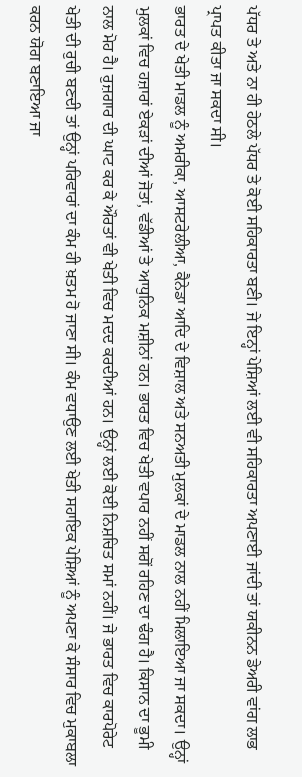ਪੱਧਰ ਤੇ ਅਤੇ ਨਾ ਹੀ ਹੇਠਲੇ ਪੱਧਰ ਤੇ ਕੋਈ ਸਹਿਕਾਰਤਾ ਬਣੀ। ਜੇ ਇਨ੍ਹਾਂ ਪੇਸ਼ਿਆਂ ਲਈ ਵੀ ਸਹਿਕਾਰਤਾ ਅਪਣਾਈ ਜਾਂਦੀ ਤਾਂ ਯਕੀਨਨ ਡੇਅਰੀ ਵਾਂਗ ਲਾਭ ਪ੍ਰਾਪਤ ਕੀਤਾ ਜਾ ਸਕਦਾ ਸੀ।
ਭਾਰਤ ਦੇ ਖੇਤੀ ਮਾਡਲ ਨੂੰ ਅਮਰੀਕਾ, ਆਸਟਰੇਲੀਆ, ਕੈਨੇਡਾ ਆਦਿ ਦੇ ਵਿਸ਼ਾਲ ਅਤੇ ਸਨਅਤੀ ਮੁਲਕਾਂ ਦੇ ਮਾਡਲ ਨਾਲ ਨਹੀਂ ਮਿਲਾਇਆ ਜਾ ਸਕਦਾ। ਉਨ੍ਹਾਂ ਮੁਲਕਾਂ ਵਿਚ ਹਜ਼ਾਰਾਂ ਏਕੜਾਂ ਦੀਆਂ ਜੋਤਾਂ, ਵੱਡੀਆਂ ਤੇ ਆਧੁਨਿਕ ਮਸ਼ੀਨਾਂ ਹਨ। ਭਾਰਤ ਵਿਚ ਖੇਤੀ ਵਪਾਰ ਨਹੀਂ ਸਗੋਂ ਰਹਿਣ ਦਾ ਢੰਗ ਹੈ। ਕਿਸਾਨ ਦਾ ਭੂਮੀ ਨਾਲ ਮੋਹ ਹੈ। ਰੁਜ਼ਗਾਰ ਦੀ ਘਾਟ ਕਰ ਕੇ ਔਰਤਾਂ ਵੀ ਖੇਤੀ ਵਿਚ ਮਦਦ ਕਰਦੀਆਂ ਹਨ। ਉਨ੍ਹਾਂ ਲਈ ਕੋਈ ਨਿਸ਼ਚਿਤ ਸਮਾਂ ਨਹੀਂ। ਜੇ ਭਾਰਤ ਵਿਚ ਕਾਰਪੋਰੇਟ ਖੇਤੀ ਦੀ ਰੁਚੀ ਬਣਦੀ ਤਾਂ ਉਨ੍ਹਾਂ ਪਰਿਵਾਰਾਂ ਦਾ ਕੰਮ ਹੀ ਖ਼ਤਮ ਹੋ ਜਾਣਾ ਸੀ। ਕੰਮ ਵਧਾਉਣ ਲਈ ਖੇਤੀ ਸਹਾਇਕ ਪੇਸ਼ਿਆਂ ਨੂੰ ਅਪਣਾ ਕੇ ਸੰਸਾਰ ਵਿਚ ਮੁਕਾਬਲਾ ਕਰਨ ਯੋਗ ਬਣਾਇਆ ਜਾ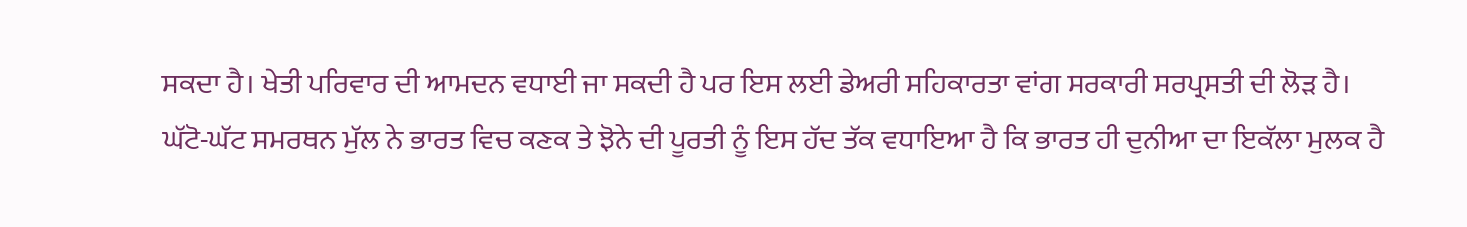ਸਕਦਾ ਹੈ। ਖੇਤੀ ਪਰਿਵਾਰ ਦੀ ਆਮਦਨ ਵਧਾਈ ਜਾ ਸਕਦੀ ਹੈ ਪਰ ਇਸ ਲਈ ਡੇਅਰੀ ਸਹਿਕਾਰਤਾ ਵਾਂਗ ਸਰਕਾਰੀ ਸਰਪ੍ਰਸਤੀ ਦੀ ਲੋੜ ਹੈ।
ਘੱਟੋ-ਘੱਟ ਸਮਰਥਨ ਮੁੱਲ ਨੇ ਭਾਰਤ ਵਿਚ ਕਣਕ ਤੇ ਝੋਨੇ ਦੀ ਪੂਰਤੀ ਨੂੰ ਇਸ ਹੱਦ ਤੱਕ ਵਧਾਇਆ ਹੈ ਕਿ ਭਾਰਤ ਹੀ ਦੁਨੀਆ ਦਾ ਇਕੱਲਾ ਮੁਲਕ ਹੈ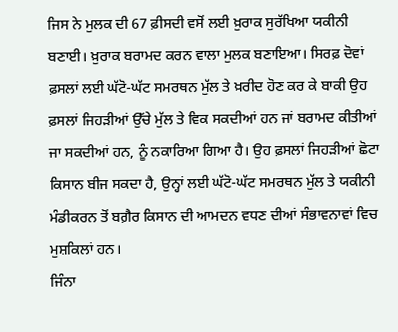ਜਿਸ ਨੇ ਮੁਲਕ ਦੀ 67 ਫ਼ੀਸਦੀ ਵਸੋਂ ਲਈ ਖ਼ੁਰਾਕ ਸੁਰੱਖਿਆ ਯਕੀਨੀ ਬਣਾਈ। ਖ਼ੁਰਾਕ ਬਰਾਮਦ ਕਰਨ ਵਾਲਾ ਮੁਲਕ ਬਣਾਇਆ। ਸਿਰਫ਼ ਦੋਵਾਂ ਫ਼ਸਲਾਂ ਲਈ ਘੱਟੋ-ਘੱਟ ਸਮਰਥਨ ਮੁੱਲ ਤੇ ਖ਼ਰੀਦ ਹੋਣ ਕਰ ਕੇ ਬਾਕੀ ਉਹ ਫ਼ਸਲਾਂ ਜਿਹੜੀਆਂ ਉੱਚੇ ਮੁੱਲ ਤੇ ਵਿਕ ਸਕਦੀਆਂ ਹਨ ਜਾਂ ਬਰਾਮਦ ਕੀਤੀਆਂ ਜਾ ਸਕਦੀਆਂ ਹਨ, ਨੂੰ ਨਕਾਰਿਆ ਗਿਆ ਹੈ। ਉਹ ਫ਼ਸਲਾਂ ਜਿਹੜੀਆਂ ਛੋਟਾ ਕਿਸਾਨ ਬੀਜ ਸਕਦਾ ਹੈ, ਉਨ੍ਹਾਂ ਲਈ ਘੱਟੋ-ਘੱਟ ਸਮਰਥਨ ਮੁੱਲ ਤੇ ਯਕੀਨੀ ਮੰਡੀਕਰਨ ਤੋਂ ਬਗ਼ੈਰ ਕਿਸਾਨ ਦੀ ਆਮਦਨ ਵਧਣ ਦੀਆਂ ਸੰਭਾਵਨਾਵਾਂ ਵਿਚ ਮੁਸ਼ਕਿਲਾਂ ਹਨ।
ਜਿੰਨਾ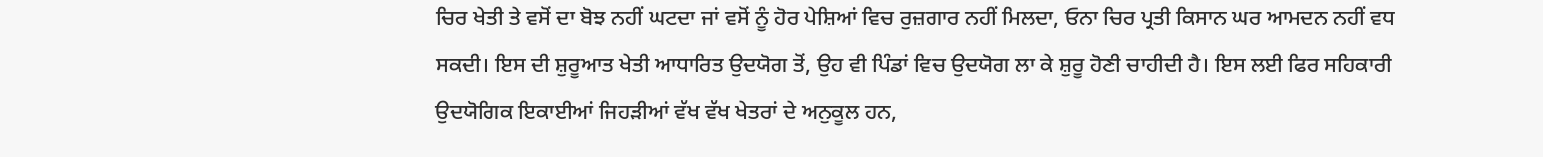ਚਿਰ ਖੇਤੀ ਤੇ ਵਸੋਂ ਦਾ ਬੋਝ ਨਹੀਂ ਘਟਦਾ ਜਾਂ ਵਸੋਂ ਨੂੰ ਹੋਰ ਪੇਸ਼ਿਆਂ ਵਿਚ ਰੁਜ਼ਗਾਰ ਨਹੀਂ ਮਿਲਦਾ, ਓਨਾ ਚਿਰ ਪ੍ਰਤੀ ਕਿਸਾਨ ਘਰ ਆਮਦਨ ਨਹੀਂ ਵਧ ਸਕਦੀ। ਇਸ ਦੀ ਸ਼ੁਰੂਆਤ ਖੇਤੀ ਆਧਾਰਿਤ ਉਦਯੋਗ ਤੋਂ, ਉਹ ਵੀ ਪਿੰਡਾਂ ਵਿਚ ਉਦਯੋਗ ਲਾ ਕੇ ਸ਼ੁਰੂ ਹੋਣੀ ਚਾਹੀਦੀ ਹੈ। ਇਸ ਲਈ ਫਿਰ ਸਹਿਕਾਰੀ ਉਦਯੋਗਿਕ ਇਕਾਈਆਂ ਜਿਹੜੀਆਂ ਵੱਖ ਵੱਖ ਖੇਤਰਾਂ ਦੇ ਅਨੁਕੂਲ ਹਨ,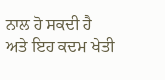ਨਾਲ ਹੋ ਸਕਦੀ ਹੈ ਅਤੇ ਇਹ ਕਦਮ ਖੇਤੀ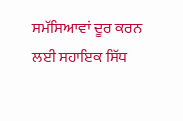ਸਮੱਸਿਆਵਾਂ ਦੂਰ ਕਰਨ ਲਈ ਸਹਾਇਕ ਸਿੱਧ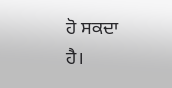ਹੋ ਸਕਦਾ ਹੈ।